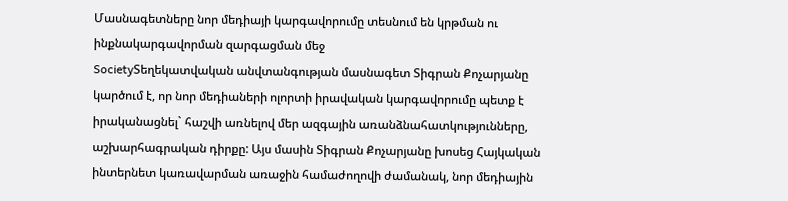Մասնագետները նոր մեդիայի կարգավորումը տեսնում են կրթման ու ինքնակարգավորման զարգացման մեջ
SocietyՏեղեկատվական անվտանգության մասնագետ Տիգրան Քոչարյանը կարծում է, որ նոր մեդիաների ոլորտի իրավական կարգավորումը պետք է իրականացնել` հաշվի առնելով մեր ազգային առանձնահատկությունները, աշխարհագրական դիրքը: Այս մասին Տիգրան Քոչարյանը խոսեց Հայկական ինտերնետ կառավարման առաջին համաժողովի ժամանակ, նոր մեդիային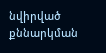նվիրված քննարկման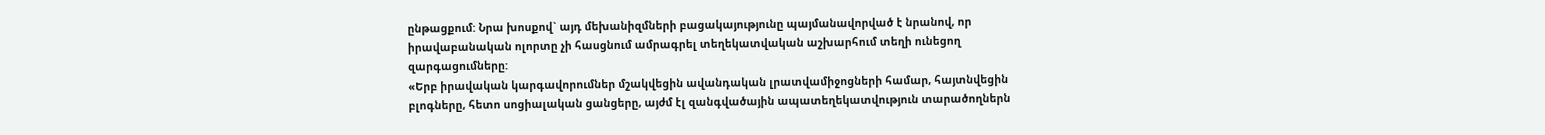ընթացքում: Նրա խոսքով` այդ մեխանիզմների բացակայությունը պայմանավորված է նրանով, որ իրավաբանական ոլորտը չի հասցնում ամրագրել տեղեկատվական աշխարհում տեղի ունեցող զարգացումները:
«Երբ իրավական կարգավորումներ մշակվեցին ավանդական լրատվամիջոցների համար, հայտնվեցին բլոգները, հետո սոցիալական ցանցերը, այժմ էլ զանգվածային ապատեղեկատվություն տարածողներն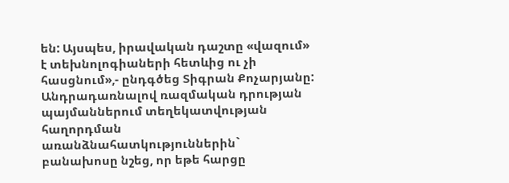են: Այսպես, իրավական դաշտը «վազում» է տեխնոլոգիաների հետևից ու չի հասցնում»,- ընդգծեց Տիգրան Քոչարյանը:
Անդրադառնալով ռազմական դրության պայմաններում տեղեկատվության հաղորդման առանձնահատկություններին` բանախոսը նշեց, որ եթե հարցը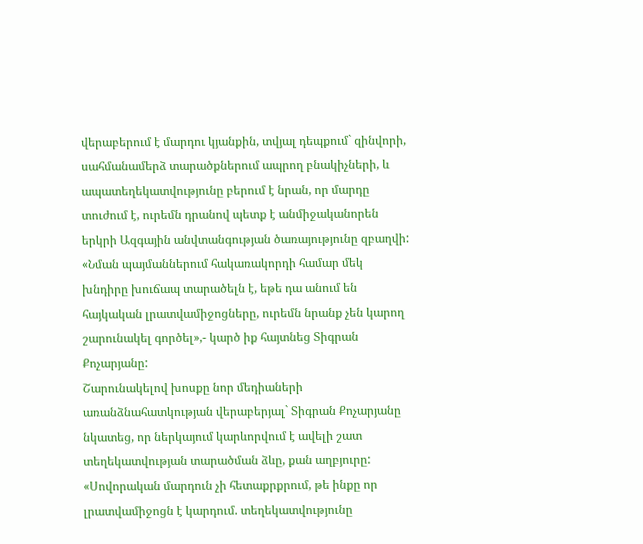վերաբերում է մարդու կյանքին, տվյալ դեպքում` զինվորի, սահմանամերձ տարածքներում ապրող բնակիչների, և ապատեղեկատվությունը բերում է նրան, որ մարդը տուժում է, ուրեմն դրանով պետք է անմիջականորեն երկրի Ազգային անվտանգության ծառայությունը զբաղվի: «Նման պայմաններում հակառակորդի համար մեկ խնդիրը խուճապ տարածելն է, եթե դա անում են հայկական լրատվամիջոցները, ուրեմն նրանք չեն կարող շարունակել գործել»,- կարծ իք հայտնեց Տիգրան Քոչարյանը:
Շարունակելով խոսքը նոր մեդիաների առանձնահատկության վերաբերյալ` Տիգրան Քոչարյանը նկատեց, որ ներկայում կարևորվում է ավելի շատ տեղեկատվության տարածման ձևը, քան աղբյուրը:
«Սովորական մարդուն չի հետաքրքրում, թե ինքը որ լրատվամիջոցն է կարդում. տեղեկատվությունը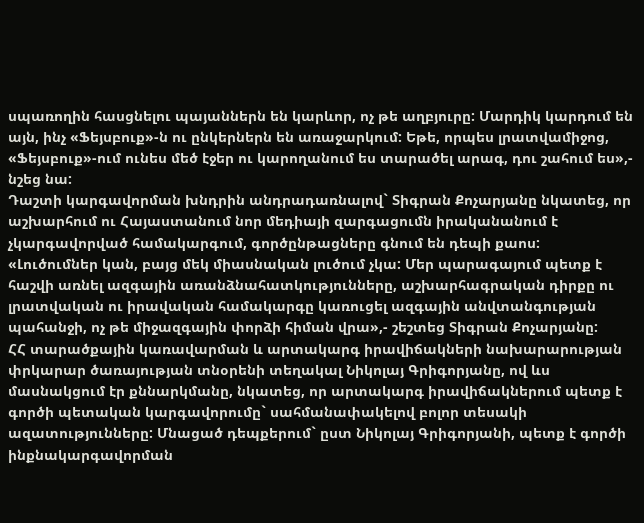սպառողին հասցնելու պայաններն են կարևոր, ոչ թե աղբյուրը: Մարդիկ կարդում են այն, ինչ «Ֆեյսբուք»-ն ու ընկերներն են առաջարկում: Եթե, որպես լրատվամիջոց, «Ֆեյսբուք»-ում ունես մեծ էջեր ու կարողանում ես տարածել արագ, դու շահում ես»,- նշեց նա:
Դաշտի կարգավորման խնդրին անդրադառնալով` Տիգրան Քոչարյանը նկատեց, որ աշխարհում ու Հայաստանում նոր մեդիայի զարգացումն իրականանում է չկարգավորված համակարգում, գործընթացները գնում են դեպի քաոս:
«Լուծումներ կան, բայց մեկ միասնական լուծում չկա: Մեր պարագայում պետք է հաշվի առնել ազգային առանձնահատկությունները, աշխարհագրական դիրքը ու լրատվական ու իրավական համակարգը կառուցել ազգային անվտանգության պահանջի, ոչ թե միջազգային փորձի հիման վրա»,- շեշտեց Տիգրան Քոչարյանը:
ՀՀ տարածքային կառավարման և արտակարգ իրավիճակների նախարարության փրկարար ծառայության տնօրենի տեղակալ Նիկոլայ Գրիգորյանը, ով ևս մասնակցում էր քննարկմանը, նկատեց, որ արտակարգ իրավիճակներում պետք է գործի պետական կարգավորումը` սահմանափակելով բոլոր տեսակի ազատությունները: Մնացած դեպքերում` ըստ Նիկոլայ Գրիգորյանի, պետք է գործի ինքնակարգավորման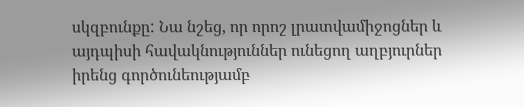սկզբունքը: Նա նշեց, որ որոշ լրատվամիջոցներ և այդպիսի հավակնություններ ունեցող աղբյուրներ իրենց գործունեությամբ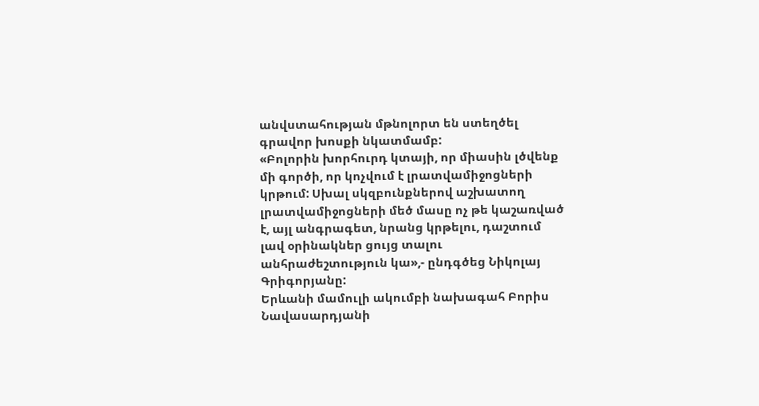անվստահության մթնոլորտ են ստեղծել գրավոր խոսքի նկատմամբ:
«Բոլորին խորհուրդ կտայի, որ միասին լծվենք մի գործի, որ կոչվում է լրատվամիջոցների կրթում: Սխալ սկզբունքներով աշխատող լրատվամիջոցների մեծ մասը ոչ թե կաշառված է, այլ անգրագետ, նրանց կրթելու, դաշտում լավ օրինակներ ցույց տալու անհրաժեշտություն կա»,- ընդգծեց Նիկոլայ Գրիգորյանը:
Երևանի մամուլի ակումբի նախագահ Բորիս Նավասարդյանի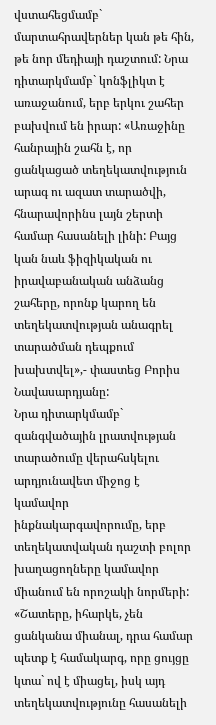վստահեցմամբ` մարտահրավերներ կան թե հին, թե նոր մեդիայի դաշտում: Նրա դիտարկմամբ` կոնֆլիկտ է առաջանում, երբ երկու շահեր բախվում են իրար: «Առաջինը հանրային շահն է, որ ցանկացած տեղեկատվություն արագ ու ազատ տարածվի, հնարավորինս լայն շերտի համար հասանելի լինի: Բայց կան նաև ֆիզիկական ու իրավաբանական անձանց շահերը, որոնք կարող են տեղեկատվության անագրել տարածման դեպքում խախտվել»,- փաստեց Բորիս Նավասարդյանը:
Նրա դիտարկմամբ` զանգվածային լրատվության տարածումը վերահսկելու արդյունավետ միջոց է կամավոր ինքնակարգավորումը, երբ տեղեկատվական դաշտի բոլոր խաղացողները կամավոր միանում են որոշակի նորմերի:
«Շատերը, իհարկե, չեն ցանկանա միանալ, դրա համար պետք է համակարգ, որը ցույցը կտա` ով է միացել, իսկ այդ տեղեկատվությունը հասանելի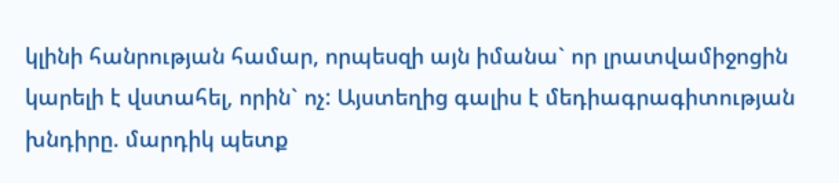կլինի հանրության համար, որպեսզի այն իմանա` որ լրատվամիջոցին կարելի է վստահել, որին` ոչ: Այստեղից գալիս է մեդիագրագիտության խնդիրը. մարդիկ պետք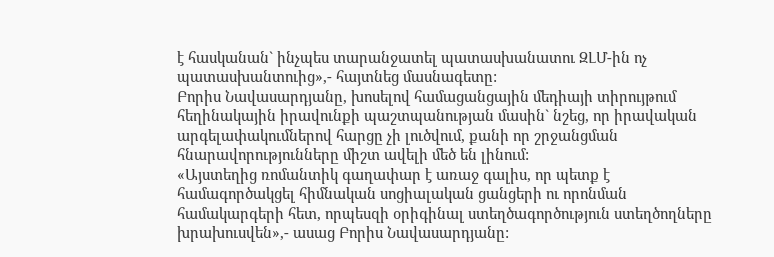է հասկանան` ինչպես տարանջատել պատասխանատու ԶԼՄ-ին ոչ պատասխանտուից»,- հայտնեց մասնագետը:
Բորիս Նավասարդյանը, խոսելով համացանցային մեդիայի տիրույթում հեղինակային իրավունքի պաշտպանության մասին` նշեց, որ իրավական արգելափակումներով հարցը չի լուծվում, քանի որ շրջանցման հնարավորությունները միշտ ավելի մեծ են լինում:
«Այստեղից ռոմանտիկ գաղափար է առաջ գալիս, որ պետք է համագործակցել հիմնական սոցիալական ցանցերի ու որոնման համակարգերի հետ, որպեսզի օրիգինալ ստեղծագործություն ստեղծողները խրախուսվեն»,- ասաց Բորիս Նավասարդյանը: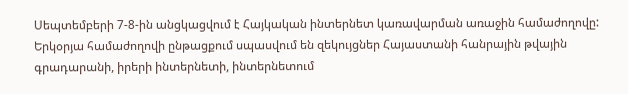Սեպտեմբերի 7-8-ին անցկացվում է Հայկական ինտերնետ կառավարման առաջին համաժողովը: Երկօրյա համաժողովի ընթացքում սպասվում են զեկույցներ Հայաստանի հանրային թվային գրադարանի, իրերի ինտերնետի, ինտերնետում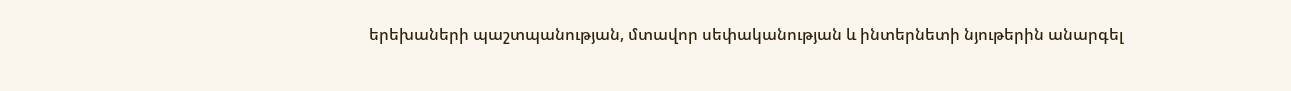երեխաների պաշտպանության, մտավոր սեփականության և ինտերնետի նյութերին անարգել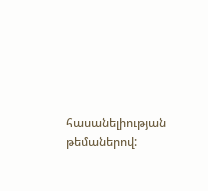հասանելիության թեմաներով: